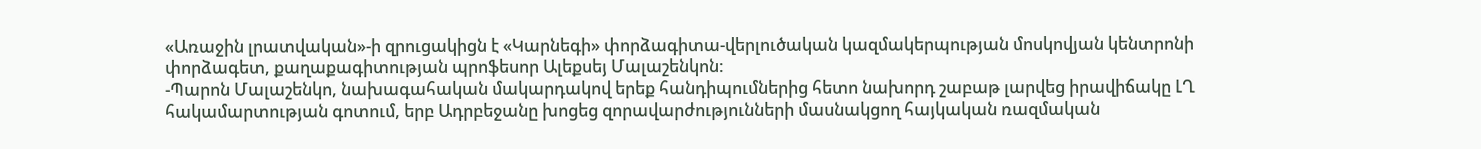«Առաջին լրատվական»-ի զրուցակիցն է «Կարնեգի» փորձագիտա-վերլուծական կազմակերպության մոսկովյան կենտրոնի փորձագետ, քաղաքագիտության պրոֆեսոր Ալեքսեյ Մալաշենկոն:
-Պարոն Մալաշենկո, նախագահական մակարդակով երեք հանդիպումներից հետո նախորդ շաբաթ լարվեց իրավիճակը ԼՂ հակամարտության գոտում, երբ Ադրբեջանը խոցեց զորավարժությունների մասնակցող հայկական ռազմական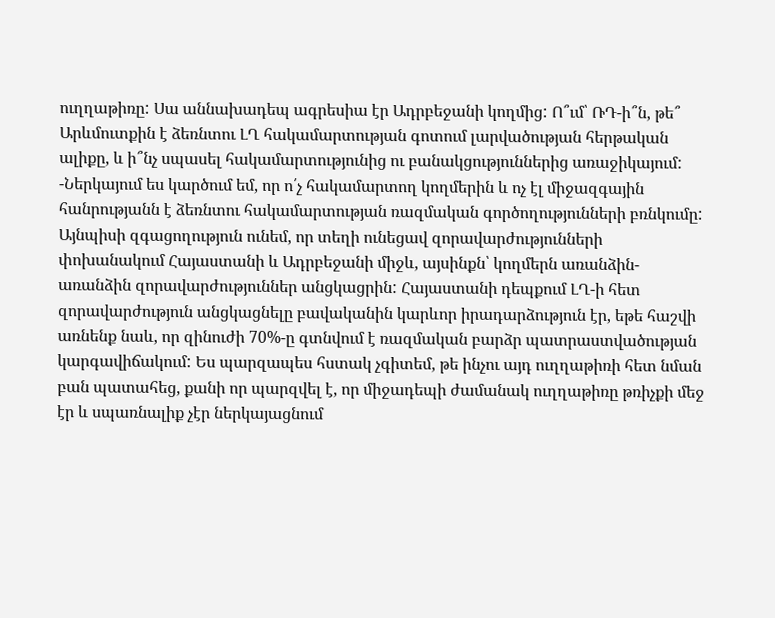ուղղաթիռը: Սա աննախադեպ ագրեսիա էր Ադրբեջանի կողմից: Ո՞ւմ՝ ՌԴ-ի՞ն, թե՞ Արևմուտքին է ձեռնտու ԼՂ հակամարտության գոտում լարվածության հերթական ալիքը, և ի՞նչ սպասել հակամարտությունից ու բանակցություններից առաջիկայում:
-Ներկայում ես կարծում եմ, որ ո՛չ հակամարտող կողմերին և ոչ էլ միջազգային հանրությանն է ձեռնտու հակամարտության ռազմական գործողությունների բռնկումը: Այնպիսի զգացողություն ունեմ, որ տեղի ունեցավ զորավարժությունների փոխանակում Հայաստանի և Ադրբեջանի միջև, այսինքն՝ կողմերն առանձին-առանձին զորավարժություններ անցկացրին: Հայաստանի դեպքում ԼՂ-ի հետ զորավարժություն անցկացնելը բավականին կարևոր իրադարձություն էր, եթե հաշվի առնենք նաև, որ զինուժի 70%-ը գտնվում է ռազմական բարձր պատրաստվածության կարգավիճակում: Ես պարզապես հստակ չգիտեմ, թե ինչու այդ ուղղաթիռի հետ նման բան պատահեց, քանի որ պարզվել է, որ միջադեպի ժամանակ ուղղաթիռը թռիչքի մեջ էր և սպառնալիք չէր ներկայացնում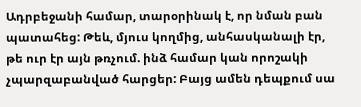Ադրբեջանի համար, տարօրինակ է, որ նման բան պատահեց: Թեև, մյուս կողմից, անհասկանալի էր, թե ուր էր այն թռչում. ինձ համար կան որոշակի չպարզաբանված հարցեր: Բայց ամեն դեպքում սա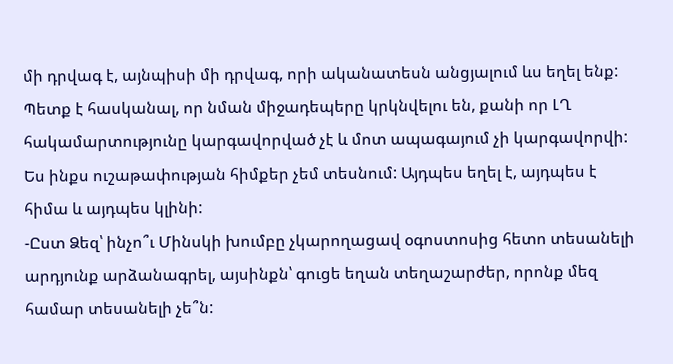մի դրվագ է, այնպիսի մի դրվագ, որի ականատեսն անցյալում ևս եղել ենք: Պետք է հասկանալ, որ նման միջադեպերը կրկնվելու են, քանի որ ԼՂ հակամարտությունը կարգավորված չէ և մոտ ապագայում չի կարգավորվի: Ես ինքս ուշաթափության հիմքեր չեմ տեսնում: Այդպես եղել է, այդպես է հիմա և այդպես կլինի:
-Ըստ Ձեզ՝ ինչո՞ւ Մինսկի խումբը չկարողացավ օգոստոսից հետո տեսանելի արդյունք արձանագրել, այսինքն՝ գուցե եղան տեղաշարժեր, որոնք մեզ համար տեսանելի չե՞ն: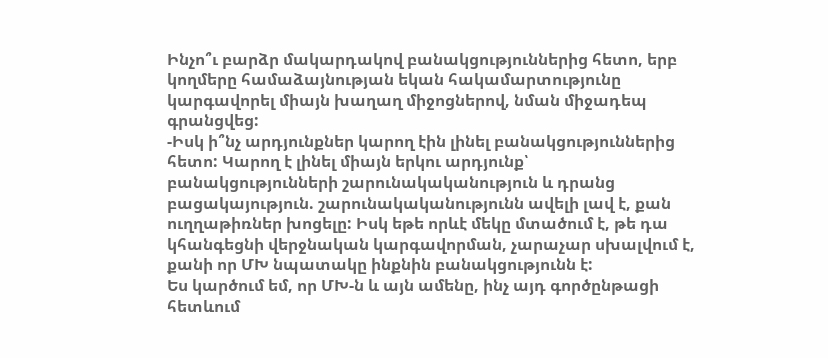Ինչո՞ւ բարձր մակարդակով բանակցություններից հետո, երբ կողմերը համաձայնության եկան հակամարտությունը կարգավորել միայն խաղաղ միջոցներով, նման միջադեպ գրանցվեց:
-Իսկ ի՞նչ արդյունքներ կարող էին լինել բանակցություններից հետո: Կարող է լինել միայն երկու արդյունք՝ բանակցությունների շարունակականություն և դրանց բացակայություն. շարունակականությունն ավելի լավ է, քան ուղղաթիռներ խոցելը: Իսկ եթե որևէ մեկը մտածում է, թե դա կհանգեցնի վերջնական կարգավորման, չարաչար սխալվում է, քանի որ ՄԽ նպատակը ինքնին բանակցությունն է:
Ես կարծում եմ, որ ՄԽ-ն և այն ամենը, ինչ այդ գործընթացի հետևում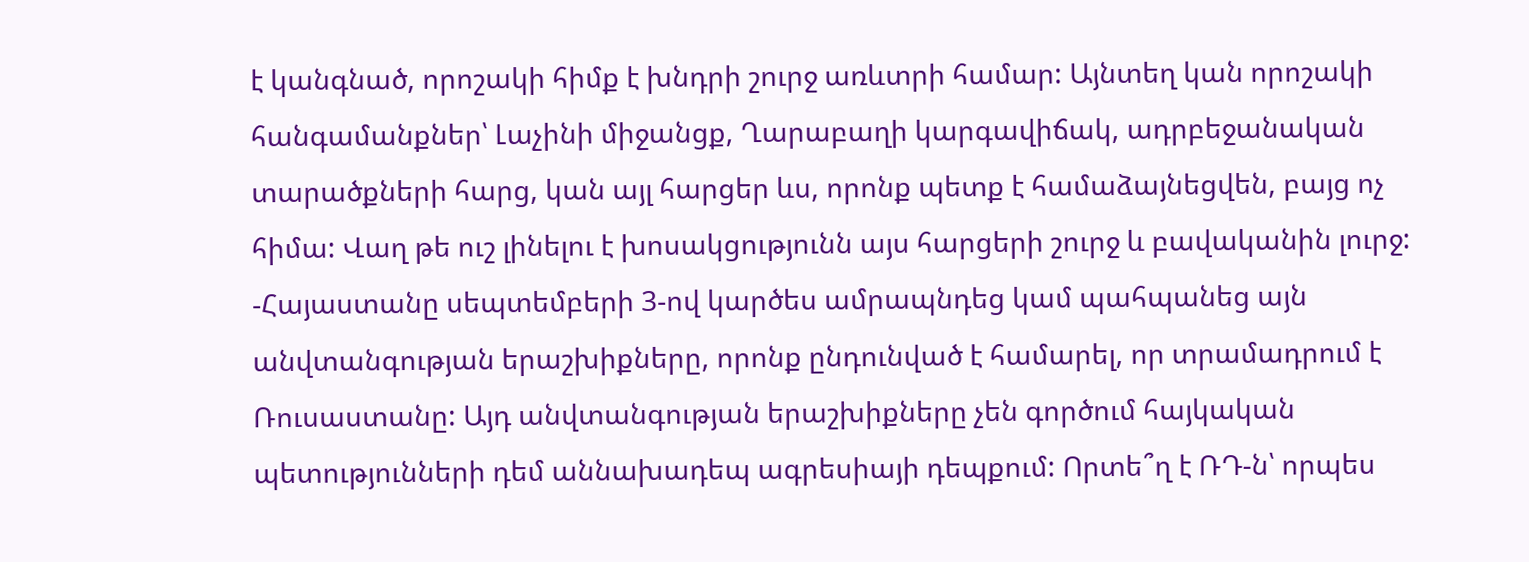է կանգնած, որոշակի հիմք է խնդրի շուրջ առևտրի համար: Այնտեղ կան որոշակի հանգամանքներ՝ Լաչինի միջանցք, Ղարաբաղի կարգավիճակ, ադրբեջանական տարածքների հարց, կան այլ հարցեր ևս, որոնք պետք է համաձայնեցվեն, բայց ոչ հիմա: Վաղ թե ուշ լինելու է խոսակցությունն այս հարցերի շուրջ և բավականին լուրջ:
-Հայաստանը սեպտեմբերի 3-ով կարծես ամրապնդեց կամ պահպանեց այն անվտանգության երաշխիքները, որոնք ընդունված է համարել, որ տրամադրում է Ռուսաստանը: Այդ անվտանգության երաշխիքները չեն գործում հայկական պետությունների դեմ աննախադեպ ագրեսիայի դեպքում: Որտե՞ղ է ՌԴ-ն՝ որպես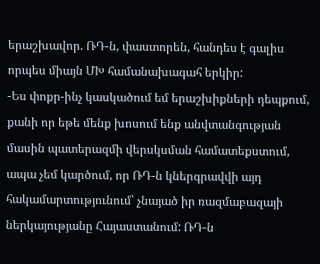երաշխավոր. ՌԴ-ն, փաստորեն, հանդես է գալիս որպես միայն ՄԽ համանախագահ երկիր:
-Ես փոքր-ինչ կասկածում եմ երաշխիքների դեպքում, քանի որ եթե մենք խոսում ենք անվտանգության մասին պատերազմի վերսկսման համատեքստում, ապա չեմ կարծում, որ ՌԴ-ն կներգրավվի այդ հակամարտությունում՝ չնայած իր ռազմաբազայի ներկայությանը Հայաստանում: ՌԴ-ն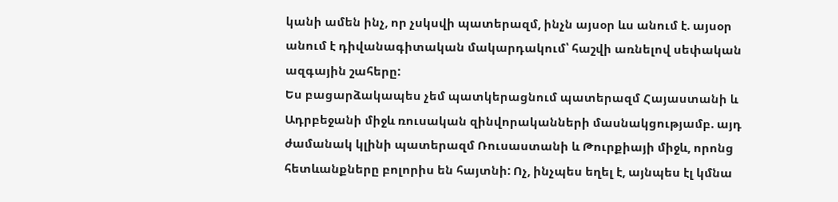կանի ամեն ինչ, որ չսկսվի պատերազմ, ինչն այսօր ևս անում է. այսօր անում է դիվանագիտական մակարդակում՝ հաշվի առնելով սեփական ազգային շահերը:
Ես բացարձակապես չեմ պատկերացնում պատերազմ Հայաստանի և Ադրբեջանի միջև ռուսական զինվորականների մասնակցությամբ. այդ ժամանակ կլինի պատերազմ Ռուսաստանի և Թուրքիայի միջև, որոնց հետևանքները բոլորիս են հայտնի: Ոչ, ինչպես եղել է, այնպես էլ կմնա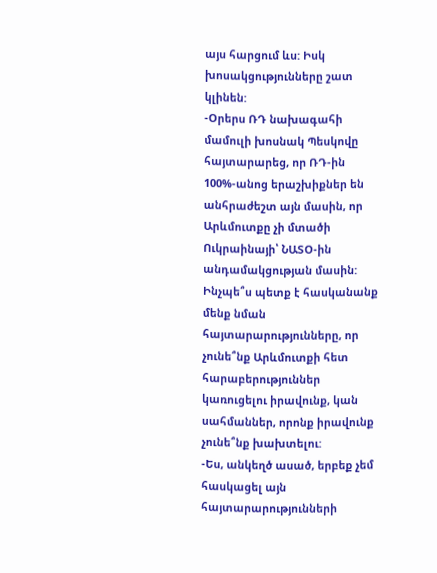այս հարցում ևս: Իսկ խոսակցությունները շատ կլինեն:
-Օրերս ՌԴ նախագահի մամուլի խոսնակ Պեսկովը հայտարարեց, որ ՌԴ-ին 100%-անոց երաշխիքներ են անհրաժեշտ այն մասին, որ Արևմուտքը չի մտածի Ուկրաինայի՝ ՆԱՏՕ-ին անդամակցության մասին: Ինչպե՞ս պետք է հասկանանք մենք նման հայտարարությունները, որ չունե՞նք Արևմուտքի հետ հարաբերություններ կառուցելու իրավունք, կան սահմաններ, որոնք իրավունք չունե՞նք խախտելու:
-Ես, անկեղծ ասած, երբեք չեմ հասկացել այն հայտարարությունների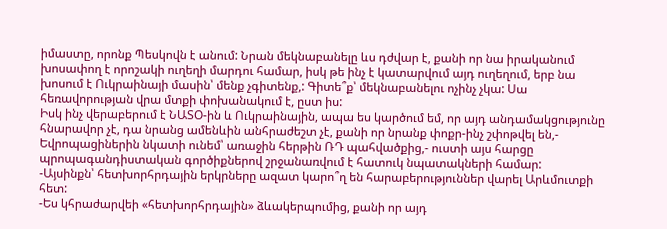իմաստը, որոնք Պեսկովն է անում: Նրան մեկնաբանելը ևս դժվար է, քանի որ նա իրականում խոսափող է որոշակի ուղեղի մարդու համար, իսկ թե ինչ է կատարվում այդ ուղեղում, երբ նա խոսում է Ուկրաինայի մասին՝ մենք չգիտենք,: Գիտե՞ք՝ մեկնաբանելու ոչինչ չկա: Սա հեռավորության վրա մտքի փոխանակում է, ըստ իս:
Իսկ ինչ վերաբերում է ՆԱՏՕ-ին և Ուկրաինային, ապա ես կարծում եմ, որ այդ անդամակցությունը հնարավոր չէ, դա նրանց ամենևին անհրաժեշտ չէ, քանի որ նրանք փոքր-ինչ շփոթվել են,- Եվրոպացիներին նկատի ունեմ՝ առաջին հերթին ՌԴ պահվածքից,- ուստի այս հարցը պրոպագանդիստական գործիքներով շրջանառվում է հատուկ նպատակների համար:
-Այսինքն՝ հետխորհրդային երկրները ազատ կարո՞ղ են հարաբերություններ վարել Արևմուտքի հետ:
-Ես կհրաժարվեի «հետխորհրդային» ձևակերպումից, քանի որ այդ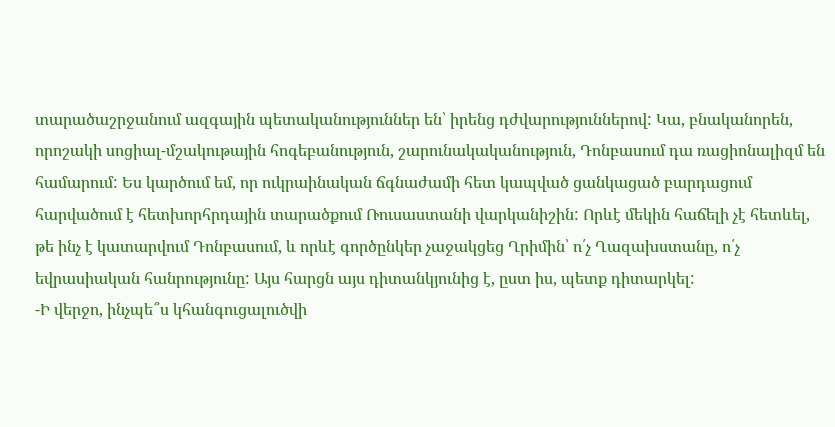տարածաշրջանում ազգային պետականություններ են՝ իրենց դժվարություններով: Կա, բնականորեն, որոշակի սոցիալ-մշակութային հոգեբանություն, շարունակականություն, Դոնբասում դա ռացիոնալիզմ են համարում: Ես կարծում եմ, որ ուկրաինական ճգնաժամի հետ կապված ցանկացած բարդացում հարվածում է հետխորհրդային տարածքում Ռուսաստանի վարկանիշին: Որևէ մեկին հաճելի չէ հետևել, թե ինչ է կատարվում Դոնբասում, և որևէ գործընկեր չաջակցեց Ղրիմին՝ ո՛չ Ղազախստանը, ո՛չ եվրասիական հանրությունը: Այս հարցն այս դիտանկյունից է, ըստ իս, պետք դիտարկել:
-Ի վերջո, ինչպե՞ս կհանգուցալուծվի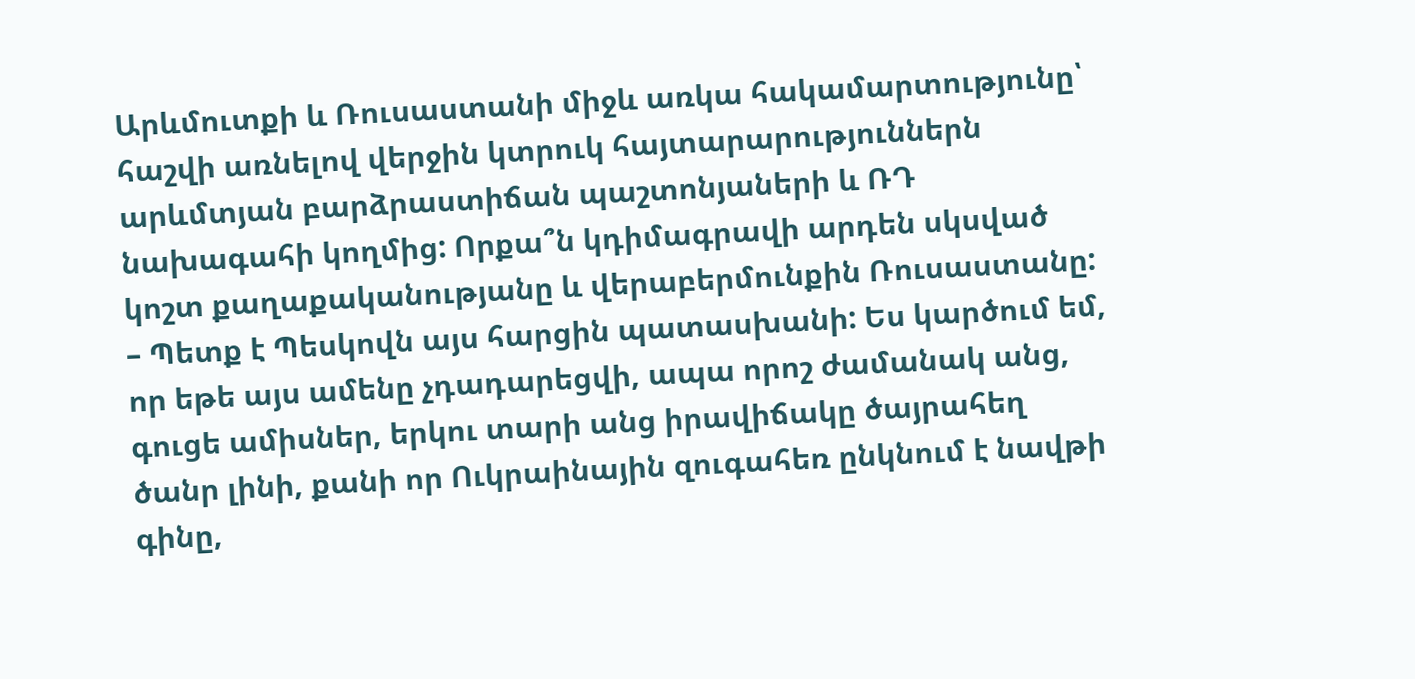Արևմուտքի և Ռուսաստանի միջև առկա հակամարտությունը՝ հաշվի առնելով վերջին կտրուկ հայտարարություններն արևմտյան բարձրաստիճան պաշտոնյաների և ՌԴ նախագահի կողմից: Որքա՞ն կդիմագրավի արդեն սկսված կոշտ քաղաքականությանը և վերաբերմունքին Ռուսաստանը:
– Պետք է Պեսկովն այս հարցին պատասխանի: Ես կարծում եմ, որ եթե այս ամենը չդադարեցվի, ապա որոշ ժամանակ անց, գուցե ամիսներ, երկու տարի անց իրավիճակը ծայրահեղ ծանր լինի, քանի որ Ուկրաինային զուգահեռ ընկնում է նավթի գինը,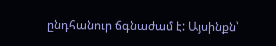ընդհանուր ճգնաժամ է: Այսինքն՝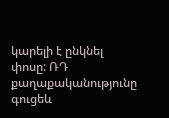կարելի է ընկնել փոսը: ՌԴ քաղաքականությունը գուցեև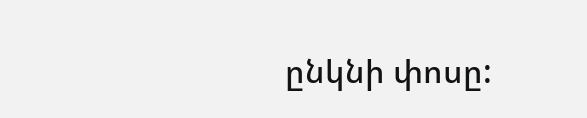ընկնի փոսը: